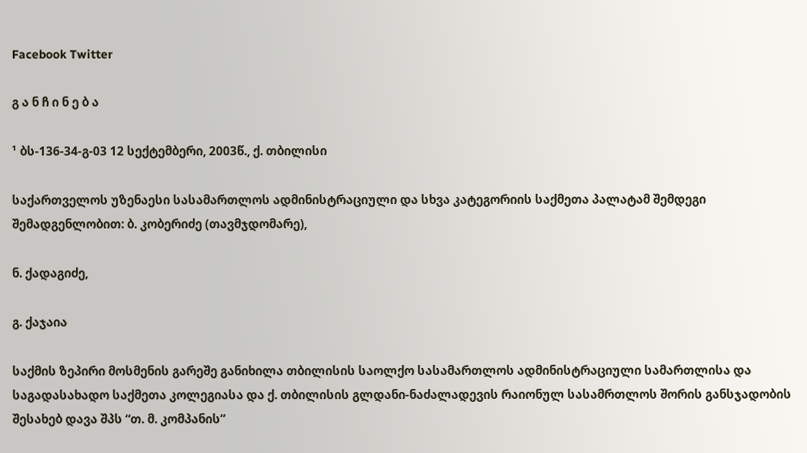Facebook Twitter

გ ა ნ ჩ ი ნ ე ბ ა

¹ ბს-136-34-გ-03 12 სექტემბერი, 2003წ., ქ. თბილისი

საქართველოს უზენაესი სასამართლოს ადმინისტრაციული და სხვა კატეგორიის საქმეთა პალატამ შემდეგი შემადგენლობით: ბ. კობერიძე (თავმჯდომარე),

ნ. ქადაგიძე,

გ. ქაჯაია

საქმის ზეპირი მოსმენის გარეშე განიხილა თბილისის საოლქო სასამართლოს ადმინისტრაციული სამართლისა და საგადასახადო საქმეთა კოლეგიასა და ქ. თბილისის გლდანი-ნაძალადევის რაიონულ სასამრთლოს შორის განსჯადობის შესახებ დავა შპს “თ. მ. კომპანის”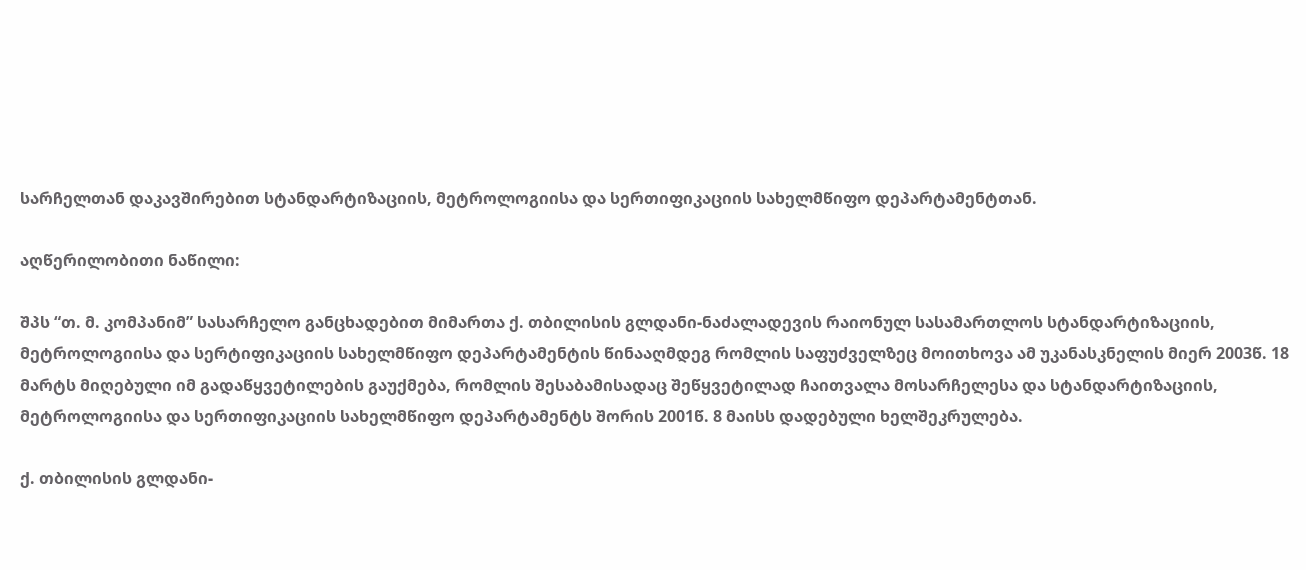სარჩელთან დაკავშირებით სტანდარტიზაციის, მეტროლოგიისა და სერთიფიკაციის სახელმწიფო დეპარტამენტთან.

აღწერილობითი ნაწილი:

შპს “თ. მ. კომპანიმ” სასარჩელო განცხადებით მიმართა ქ. თბილისის გლდანი-ნაძალადევის რაიონულ სასამართლოს სტანდარტიზაციის, მეტროლოგიისა და სერტიფიკაციის სახელმწიფო დეპარტამენტის წინააღმდეგ რომლის საფუძველზეც მოითხოვა ამ უკანასკნელის მიერ 2003წ. 18 მარტს მიღებული იმ გადაწყვეტილების გაუქმება, რომლის შესაბამისადაც შეწყვეტილად ჩაითვალა მოსარჩელესა და სტანდარტიზაციის, მეტროლოგიისა და სერთიფიკაციის სახელმწიფო დეპარტამენტს შორის 2001წ. 8 მაისს დადებული ხელშეკრულება.

ქ. თბილისის გლდანი-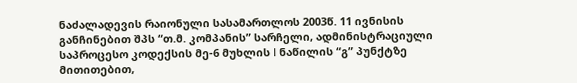ნაძალადევის რაიონული სასამართლოს 2003წ. 11 ივნისის განჩინებით შპს “თ.მ. კომპანის” სარჩელი, ადმინისტრაციული საპროცესო კოდექსის მე-6 მუხლის I ნაწილის “გ” პუნქტზე მითითებით,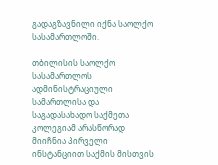გადაგზავნილი იქნა საოლქო სასამართლოში.

თბილისის საოლქო სასამართლოს ადმინისტრაციული სამართლისა და საგადასახადო საქმეთა კოლეგიამ არასწორად მიიჩნია პირველი ინსტანციით საქმის მისთვის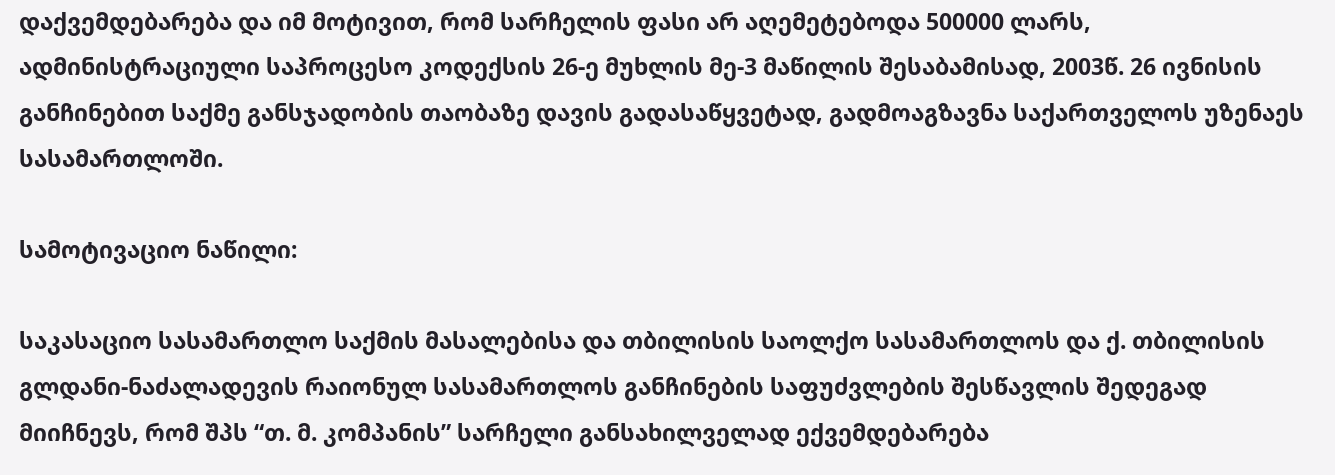დაქვემდებარება და იმ მოტივით, რომ სარჩელის ფასი არ აღემეტებოდა 500000 ლარს, ადმინისტრაციული საპროცესო კოდექსის 26-ე მუხლის მე-3 მაწილის შესაბამისად, 2003წ. 26 ივნისის განჩინებით საქმე განსჯადობის თაობაზე დავის გადასაწყვეტად, გადმოაგზავნა საქართველოს უზენაეს სასამართლოში.

სამოტივაციო ნაწილი:

საკასაციო სასამართლო საქმის მასალებისა და თბილისის საოლქო სასამართლოს და ქ. თბილისის გლდანი-ნაძალადევის რაიონულ სასამართლოს განჩინების საფუძვლების შესწავლის შედეგად მიიჩნევს, რომ შპს “თ. მ. კომპანის” სარჩელი განსახილველად ექვემდებარება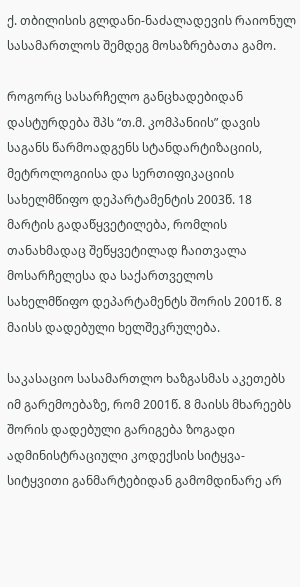ქ. თბილისის გლდანი-ნაძალადევის რაიონულ სასამართლოს შემდეგ მოსაზრებათა გამო.

როგორც სასარჩელო განცხადებიდან დასტურდება შპს “თ.მ. კომპანიის” დავის საგანს წარმოადგენს სტანდარტიზაციის, მეტროლოგიისა და სერთიფიკაციის სახელმწიფო დეპარტამენტის 2003წ. 18 მარტის გადაწყვეტილება, რომლის თანახმადაც შეწყვეტილად ჩაითვალა მოსარჩელესა და საქართველოს სახელმწიფო დეპარტამენტს შორის 2001წ. 8 მაისს დადებული ხელშეკრულება.

საკასაციო სასამართლო ხაზგასმას აკეთებს იმ გარემოებაზე, რომ 2001წ. 8 მაისს მხარეებს შორის დადებული გარიგება ზოგადი ადმინისტრაციული კოდექსის სიტყვა-სიტყვითი განმარტებიდან გამომდინარე არ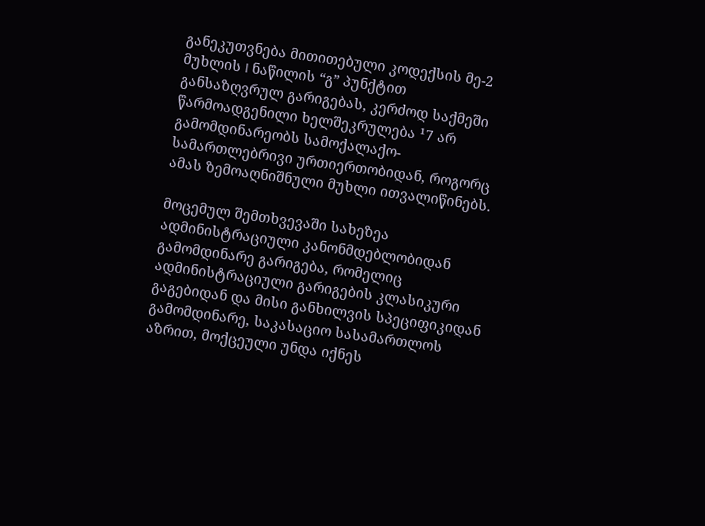განეკუთვნება მითითებული კოდექსის მე-2 მუხლის I ნაწილის “გ” პუნქტით განსაზღვრულ გარიგებას, კერძოდ საქმეში წარმოადგენილი ხელშეკრულება ¹7 არ გამომდინარეობს სამოქალაქო-სამართლებრივი ურთიერთობიდან, როგორც ამას ზემოაღნიშნული მუხლი ითვალიწინებს.

მოცემულ შემთხვევაში სახეზეა ადმინისტრაციული კანონმდებლობიდან გამომდინარე გარიგება, რომელიც ადმინისტრაციული გარიგების კლასიკური გაგებიდან და მისი განხილვის სპეციფიკიდან გამომდინარე, საკასაციო სასამართლოს აზრით, მოქცეული უნდა იქნეს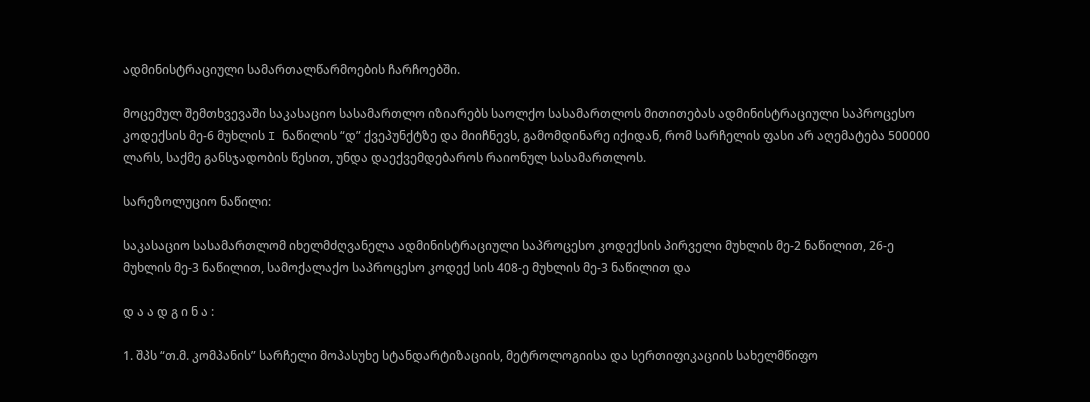ადმინისტრაციული სამართალწარმოების ჩარჩოებში.

მოცემულ შემთხვევაში საკასაციო სასამართლო იზიარებს საოლქო სასამართლოს მითითებას ადმინისტრაციული საპროცესო კოდექსის მე-6 მუხლის I ნაწილის “დ” ქვეპუნქტზე და მიიჩნევს, გამომდინარე იქიდან, რომ სარჩელის ფასი არ აღემატება 500000 ლარს, საქმე განსჯადობის წესით, უნდა დაექვემდებაროს რაიონულ სასამართლოს.

სარეზოლუციო ნაწილი:

საკასაციო სასამართლომ იხელმძღვანელა ადმინისტრაციული საპროცესო კოდექსის პირველი მუხლის მე-2 ნაწილით, 26-ე მუხლის მე-3 ნაწილით, სამოქალაქო საპროცესო კოდექ სის 408-ე მუხლის მე-3 ნაწილით და

დ ა ა დ გ ი ნ ა :

1. შპს “თ.მ. კომპანის” სარჩელი მოპასუხე სტანდარტიზაციის, მეტროლოგიისა და სერთიფიკაციის სახელმწიფო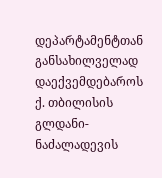დეპარტამენტთან განსახილველად დაექვემდებაროს ქ. თბილისის გლდანი-ნაძალადევის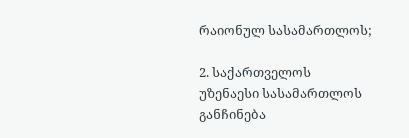რაიონულ სასამართლოს;

2. საქართველოს უზენაესი სასამართლოს განჩინება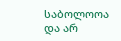საბოლოოა და არ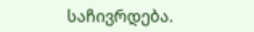საჩივრდება.